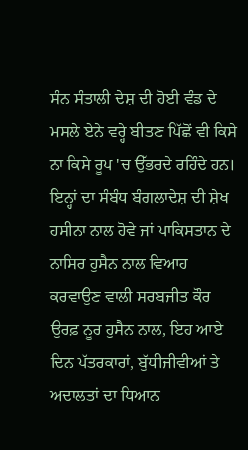ਸੰਨ ਸੰਤਾਲੀ ਦੇਸ਼ ਦੀ ਹੋਈ ਵੰਡ ਦੇ ਮਸਲੇ ਏਨੇ ਵਰ੍ਹੇ ਬੀਤਣ ਪਿੱਛੋਂ ਵੀ ਕਿਸੇ ਨਾ ਕਿਸੇ ਰੂਪ 'ਚ ਉੱਭਰਦੇ ਰਹਿੰਦੇ ਹਨ। ਇਨ੍ਹਾਂ ਦਾ ਸੰਬੰਧ ਬੰਗਲਾਦੇਸ਼ ਦੀ ਸ਼ੇਖ ਹਸੀਨਾ ਨਾਲ ਹੋਵੇ ਜਾਂ ਪਾਕਿਸਤਾਨ ਦੇ ਨਾਸਿਰ ਹੁਸੈਨ ਨਾਲ ਵਿਆਹ ਕਰਵਾਉਣ ਵਾਲੀ ਸਰਬਜੀਤ ਕੌਰ ਉਰਫ਼ ਨੂਰ ਹੁਸੈਨ ਨਾਲ, ਇਹ ਆਏ ਦਿਨ ਪੱਤਰਕਾਰਾਂ, ਬੁੱਧੀਜੀਵੀਆਂ ਤੇ ਅਦਾਲਤਾਂ ਦਾ ਧਿਆਨ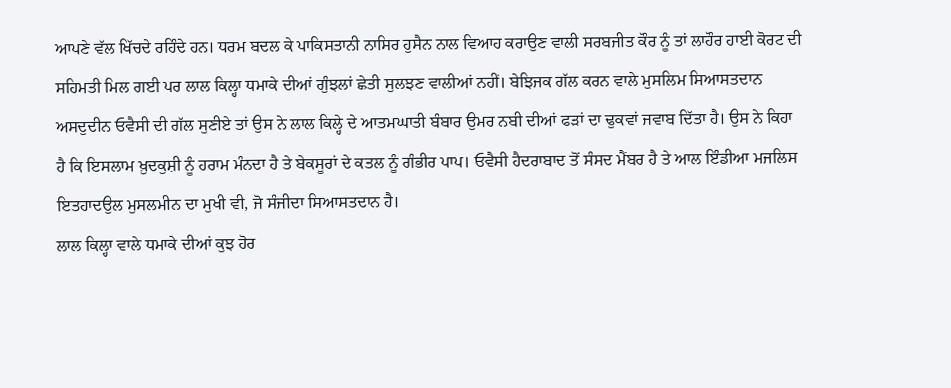ਆਪਣੇ ਵੱਲ ਖਿੱਚਦੇ ਰਹਿੰਦੇ ਹਨ। ਧਰਮ ਬਦਲ ਕੇ ਪਾਕਿਸਤਾਨੀ ਨਾਸਿਰ ਹੁਸੈਨ ਨਾਲ ਵਿਆਹ ਕਰਾਉਣ ਵਾਲੀ ਸਰਬਜੀਤ ਕੌਰ ਨੂੰ ਤਾਂ ਲਾਹੌਰ ਹਾਈ ਕੋਰਟ ਦੀ ਸਹਿਮਤੀ ਮਿਲ ਗਈ ਪਰ ਲਾਲ ਕਿਲ੍ਹਾ ਧਮਾਕੇ ਦੀਆਂ ਗੁੰਝਲਾਂ ਛੇਤੀ ਸੁਲਝਣ ਵਾਲੀਆਂ ਨਹੀਂ। ਬੇਝਿਜਕ ਗੱਲ ਕਰਨ ਵਾਲੇ ਮੁਸਲਿਮ ਸਿਆਸਤਦਾਨ ਅਸਦੁਦੀਨ ਓਵੈਸੀ ਦੀ ਗੱਲ ਸੁਣੀਏ ਤਾਂ ਉਸ ਨੇ ਲਾਲ ਕਿਲ੍ਹੇ ਦੇ ਆਤਮਘਾਤੀ ਬੰਬਾਰ ਉਮਰ ਨਬੀ ਦੀਆਂ ਫੜਾਂ ਦਾ ਢੁਕਵਾਂ ਜਵਾਬ ਦਿੱਤਾ ਹੈ। ਉਸ ਨੇ ਕਿਹਾ ਹੈ ਕਿ ਇਸਲਾਮ ਖ਼ੁਦਕੁਸ਼ੀ ਨੂੰ ਹਰਾਮ ਮੰਨਦਾ ਹੈ ਤੇ ਬੇਕਸੂਰਾਂ ਦੇ ਕਤਲ ਨੂੰ ਗੰਭੀਰ ਪਾਪ। ਓਵੈਸੀ ਹੈਦਰਾਬਾਦ ਤੋਂ ਸੰਸਦ ਮੈਂਬਰ ਹੈ ਤੇ ਆਲ ਇੰਡੀਆ ਮਜਲਿਸ ਇਤਹਾਦਉਲ ਮੁਸਲਮੀਨ ਦਾ ਮੁਖੀ ਵੀ, ਜੋ ਸੰਜੀਦਾ ਸਿਆਸਤਦਾਨ ਹੈ।
ਲਾਲ ਕਿਲ੍ਹਾ ਵਾਲੇ ਧਮਾਕੇ ਦੀਆਂ ਕੁਝ ਹੋਰ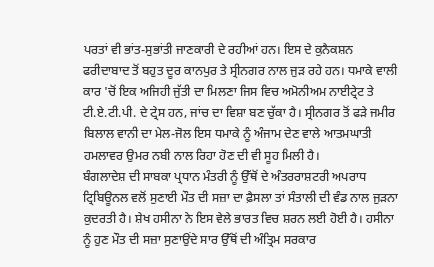ਪਰਤਾਂ ਵੀ ਭਾਂਤ-ਸੁਭਾਂਤੀ ਜਾਣਕਾਰੀ ਦੇ ਰਹੀਆਂ ਹਨ। ਇਸ ਦੇ ਕੁਨੈਕਸ਼ਨ ਫਰੀਦਾਬਾਦ ਤੋਂ ਬਹੁਤ ਦੂਰ ਕਾਨਪੁਰ ਤੇ ਸ੍ਰੀਨਗਰ ਨਾਲ ਜੁੜ ਰਹੇ ਹਨ। ਧਮਾਕੇ ਵਾਲੀ ਕਾਰ 'ਚੋਂ ਇਕ ਅਜਿਹੀ ਜੁੱਤੀ ਦਾ ਮਿਲਣਾ ਜਿਸ ਵਿਚ ਅਮੋਨੀਅਮ ਨਾਈਟ੍ਰੇਟ ਤੇ ਟੀ.ਏ.ਟੀ.ਪੀ. ਦੇ ਟ੍ਰੇਸ ਹਨ, ਜਾਂਚ ਦਾ ਵਿਸ਼ਾ ਬਣ ਚੁੱਕਾ ਹੈ। ਸ੍ਰੀਨਗਰ ਤੋਂ ਫੜੇ ਜਮੀਰ ਬਿਲਾਲ ਵਾਨੀ ਦਾ ਮੇਲ-ਜੋਲ ਇਸ ਧਮਾਕੇ ਨੂੰ ਅੰਜਾਮ ਦੇਣ ਵਾਲੇ ਆਤਮਘਾਤੀ ਹਮਲਾਵਰ ਉਮਰ ਨਬੀ ਨਾਲ ਰਿਹਾ ਹੋਣ ਦੀ ਵੀ ਸੂਹ ਮਿਲੀ ਹੈ।
ਬੰਗਲਾਦੇਸ਼ ਦੀ ਸਾਬਕਾ ਪ੍ਰਧਾਨ ਮੰਤਰੀ ਨੂੰ ਉੱਥੋਂ ਦੇ ਅੰਤਰਰਾਸ਼ਟਰੀ ਅਪਰਾਧ ਟ੍ਰਿਬਿਊਨਲ ਵਲੋਂ ਸੁਣਾਈ ਮੌਤ ਦੀ ਸਜ਼ਾ ਦਾ ਫ਼ੈਸਲਾ ਤਾਂ ਸੰਤਾਲੀ ਦੀ ਵੰਡ ਨਾਲ ਜੁੜਨਾ ਕੁਦਰਤੀ ਹੈ। ਸ਼ੇਖ ਹਸੀਨਾ ਨੇ ਇਸ ਵੇਲੇ ਭਾਰਤ ਵਿਚ ਸ਼ਰਨ ਲਈ ਹੋਈ ਹੈ। ਹਸੀਨਾ ਨੂੰ ਹੁਣ ਮੌਤ ਦੀ ਸਜ਼ਾ ਸੁਣਾਉਂਦੇ ਸਾਰ ਉੱਥੋਂ ਦੀ ਅੰਤ੍ਰਿਮ ਸਰਕਾਰ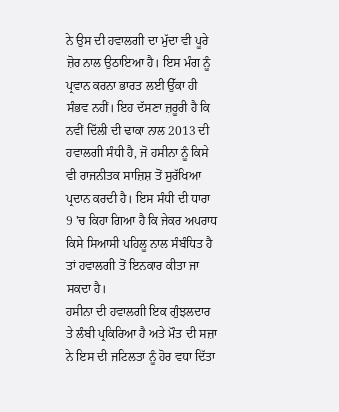ਨੇ ਉਸ ਦੀ ਹਵਾਲਗੀ ਦਾ ਮੁੱਦਾ ਵੀ ਪੂਰੇ ਜ਼ੋਰ ਨਾਲ ਉਠਾਇਆ ਹੈ। ਇਸ ਮੰਗ ਨੂੰ ਪ੍ਰਵਾਨ ਕਰਨਾ ਭਾਰਤ ਲਈ ਉੱਕਾ ਹੀ ਸੰਭਵ ਨਹੀਂ। ਇਹ ਦੱਸਣਾ ਜ਼ਰੂਰੀ ਹੈ ਕਿ ਨਵੀਂ ਦਿੱਲੀ ਦੀ ਢਾਕਾ ਨਾਲ 2013 ਦੀ ਹਵਾਲਗੀ ਸੰਧੀ ਹੈ, ਜੋ ਹਸੀਨਾ ਨੂੰ ਕਿਸੇ ਵੀ ਰਾਜਨੀਤਕ ਸਾਜ਼ਿਸ਼ ਤੋਂ ਸੁਰੱਖਿਆ ਪ੍ਰਦਾਨ ਕਰਦੀ ਹੈ। ਇਸ ਸੰਧੀ ਦੀ ਧਾਰਾ 9 'ਚ ਕਿਹਾ ਗਿਆ ਹੈ ਕਿ ਜੇਕਰ ਅਪਰਾਧ ਕਿਸੇ ਸਿਆਸੀ ਪਹਿਲੂ ਨਾਲ ਸੰਬੰਧਿਤ ਹੈ ਤਾਂ ਹਵਾਲਗੀ ਤੋਂ ਇਨਕਾਰ ਕੀਤਾ ਜਾ ਸਕਦਾ ਹੈ।
ਹਸੀਨਾ ਦੀ ਹਵਾਲਗੀ ਇਕ ਗੁੰਝਲਦਾਰ ਤੇ ਲੰਬੀ ਪ੍ਰਕਿਰਿਆ ਹੈ ਅਤੇ ਮੌਤ ਦੀ ਸਜ਼ਾ ਨੇ ਇਸ ਦੀ ਜਟਿਲਤਾ ਨੂੰ ਹੋਰ ਵਧਾ ਦਿੱਤਾ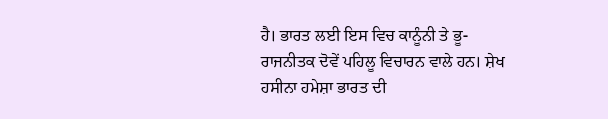ਹੈ। ਭਾਰਤ ਲਈ ਇਸ ਵਿਚ ਕਾਨੂੰਨੀ ਤੇ ਭੂ-ਰਾਜਨੀਤਕ ਦੋਵੇਂ ਪਹਿਲੂ ਵਿਚਾਰਨ ਵਾਲੇ ਹਨ। ਸ਼ੇਖ ਹਸੀਨਾ ਹਮੇਸ਼ਾ ਭਾਰਤ ਦੀ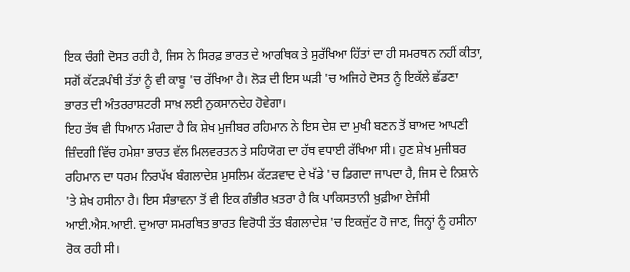ਇਕ ਚੰਗੀ ਦੋਸਤ ਰਹੀ ਹੈ, ਜਿਸ ਨੇ ਸਿਰਫ਼ ਭਾਰਤ ਦੇ ਆਰਥਿਕ ਤੇ ਸੁਰੱਖਿਆ ਹਿੱਤਾਂ ਦਾ ਹੀ ਸਮਰਥਨ ਨਹੀਂ ਕੀਤਾ, ਸਗੋਂ ਕੱਟੜਪੰਥੀ ਤੱਤਾਂ ਨੂੰ ਵੀ ਕਾਬੂ 'ਚ ਰੱਖਿਆ ਹੈ। ਲੋੜ ਦੀ ਇਸ ਘੜੀ 'ਚ ਅਜਿਹੇ ਦੋਸਤ ਨੂੰ ਇਕੱਲੇ ਛੱਡਣਾ ਭਾਰਤ ਦੀ ਅੰਤਰਰਾਸ਼ਟਰੀ ਸਾਖ਼ ਲਈ ਨੁਕਸਾਨਦੇਹ ਹੋਵੇਗਾ।
ਇਹ ਤੱਥ ਵੀ ਧਿਆਨ ਮੰਗਦਾ ਹੈ ਕਿ ਸ਼ੇਖ ਮੁਜੀਬਰ ਰਹਿਮਾਨ ਨੇ ਇਸ ਦੇਸ਼ ਦਾ ਮੁਖੀ ਬਣਨ ਤੋਂ ਬਾਅਦ ਆਪਣੀ ਜ਼ਿੰਦਗੀ ਵਿੱਚ ਹਮੇਸ਼ਾ ਭਾਰਤ ਵੱਲ ਮਿਲਵਰਤਨ ਤੇ ਸਹਿਯੋਗ ਦਾ ਹੱਥ ਵਧਾਈ ਰੱਖਿਆ ਸੀ। ਹੁਣ ਸ਼ੇਖ ਮੁਜੀਬਰ ਰਹਿਮਾਨ ਦਾ ਧਰਮ ਨਿਰਪੱਖ ਬੰਗਲਾਦੇਸ਼ ਮੁਸਲਿਮ ਕੱਟੜਵਾਦ ਦੇ ਖੱਡੇ 'ਚ ਡਿਗਦਾ ਜਾਪਦਾ ਹੈ, ਜਿਸ ਦੇ ਨਿਸ਼ਾਨੇ 'ਤੇ ਸ਼ੇਖ ਹਸੀਨਾ ਹੈ। ਇਸ ਸੰਭਾਵਨਾ ਤੋਂ ਵੀ ਇਕ ਗੰਭੀਰ ਖ਼ਤਰਾ ਹੈ ਕਿ ਪਾਕਿਸਤਾਨੀ ਖ਼ੁਫ਼ੀਆ ਏਜੰਸੀ ਆਈ.ਐਸ.ਆਈ. ਦੁਆਰਾ ਸਮਰਥਿਤ ਭਾਰਤ ਵਿਰੋਧੀ ਤੱਤ ਬੰਗਲਾਦੇਸ਼ 'ਚ ਇਕਜੁੱਟ ਹੋ ਜਾਣ, ਜਿਨ੍ਹਾਂ ਨੂੰ ਹਸੀਨਾ ਰੋਕ ਰਹੀ ਸੀ।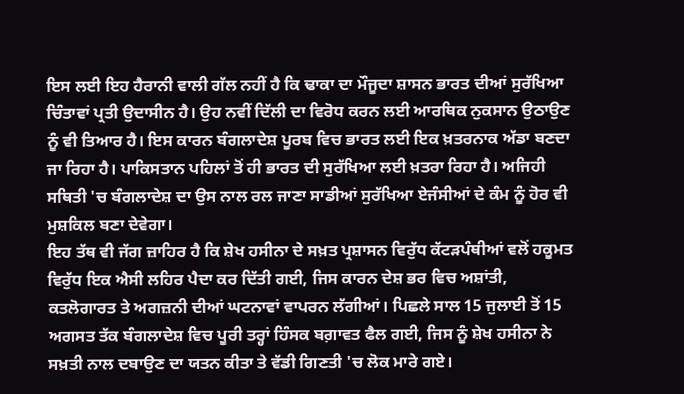ਇਸ ਲਈ ਇਹ ਹੈਰਾਨੀ ਵਾਲੀ ਗੱਲ ਨਹੀਂ ਹੈ ਕਿ ਢਾਕਾ ਦਾ ਮੌਜੂਦਾ ਸ਼ਾਸਨ ਭਾਰਤ ਦੀਆਂ ਸੁਰੱਖਿਆ ਚਿੰਤਾਵਾਂ ਪ੍ਰਤੀ ਉਦਾਸੀਨ ਹੈ। ਉਹ ਨਵੀਂ ਦਿੱਲੀ ਦਾ ਵਿਰੋਧ ਕਰਨ ਲਈ ਆਰਥਿਕ ਨੁਕਸਾਨ ਉਠਾਉਣ ਨੂੰ ਵੀ ਤਿਆਰ ਹੈ। ਇਸ ਕਾਰਨ ਬੰਗਲਾਦੇਸ਼ ਪੂਰਬ ਵਿਚ ਭਾਰਤ ਲਈ ਇਕ ਖ਼ਤਰਨਾਕ ਅੱਡਾ ਬਣਦਾ ਜਾ ਰਿਹਾ ਹੈ। ਪਾਕਿਸਤਾਨ ਪਹਿਲਾਂ ਤੋਂ ਹੀ ਭਾਰਤ ਦੀ ਸੁਰੱਖਿਆ ਲਈ ਖ਼ਤਰਾ ਰਿਹਾ ਹੈ। ਅਜਿਹੀ ਸਥਿਤੀ 'ਚ ਬੰਗਲਾਦੇਸ਼ ਦਾ ਉਸ ਨਾਲ ਰਲ ਜਾਣਾ ਸਾਡੀਆਂ ਸੁਰੱਖਿਆ ਏਜੰਸੀਆਂ ਦੇ ਕੰਮ ਨੂੰ ਹੋਰ ਵੀ ਮੁਸ਼ਕਿਲ ਬਣਾ ਦੇਵੇਗਾ।
ਇਹ ਤੱਥ ਵੀ ਜੱਗ ਜ਼ਾਹਿਰ ਹੈ ਕਿ ਸ਼ੇਖ ਹਸੀਨਾ ਦੇ ਸਖ਼ਤ ਪ੍ਰਸ਼ਾਸਨ ਵਿਰੁੱਧ ਕੱਟੜਪੰਥੀਆਂ ਵਲੋਂ ਹਕੂਮਤ ਵਿਰੁੱਧ ਇਕ ਐਸੀ ਲਹਿਰ ਪੈਦਾ ਕਰ ਦਿੱਤੀ ਗਈ, ਜਿਸ ਕਾਰਨ ਦੇਸ਼ ਭਰ ਵਿਚ ਅਸ਼ਾਂਤੀ, ਕਤਲੋਗਾਰਤ ਤੇ ਅਗਜ਼ਨੀ ਦੀਆਂ ਘਟਨਾਵਾਂ ਵਾਪਰਨ ਲੱਗੀਆਂ। ਪਿਛਲੇ ਸਾਲ 15 ਜੁਲਾਈ ਤੋਂ 15 ਅਗਸਤ ਤੱਕ ਬੰਗਲਾਦੇਸ਼ ਵਿਚ ਪੂਰੀ ਤਰ੍ਹਾਂ ਹਿੰਸਕ ਬਗ਼ਾਵਤ ਫੈਲ ਗਈ, ਜਿਸ ਨੂੰ ਸ਼ੇਖ ਹਸੀਨਾ ਨੇ ਸਖ਼ਤੀ ਨਾਲ ਦਬਾਉਣ ਦਾ ਯਤਨ ਕੀਤਾ ਤੇ ਵੱਡੀ ਗਿਣਤੀ 'ਚ ਲੋਕ ਮਾਰੇ ਗਏ।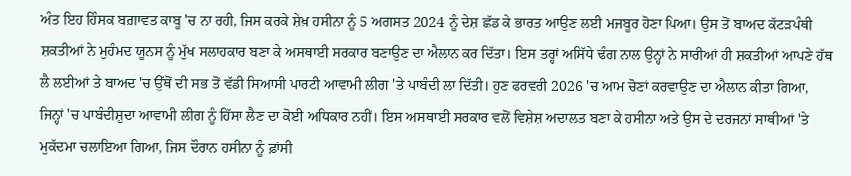ਅੰਤ ਇਹ ਹਿੰਸਕ ਬਗ਼ਾਵਤ ਕਾਬੂ 'ਚ ਨਾ ਰਹੀ, ਜਿਸ ਕਰਕੇ ਸ਼ੇਖ਼ ਹਸੀਨਾ ਨੂੰ 5 ਅਗਸਤ 2024 ਨੂੰ ਦੇਸ਼ ਛੱਡ ਕੇ ਭਾਰਤ ਆਉਣ ਲਈ ਮਜਬੂਰ ਹੋਣਾ ਪਿਆ। ਉਸ ਤੋਂ ਬਾਅਦ ਕੱਟੜਪੰਥੀ ਸ਼ਕਤੀਆਂ ਨੇ ਮੁਹੰਮਦ ਯੂਨਸ ਨੂੰ ਮੁੱਖ ਸਲਾਹਕਾਰ ਬਣਾ ਕੇ ਅਸਥਾਈ ਸਰਕਾਰ ਬਣਾਉਣ ਦਾ ਐਲਾਨ ਕਰ ਦਿੱਤਾ। ਇਸ ਤਰ੍ਹਾਂ ਅਸਿੱਧੇ ਢੰਗ ਨਾਲ ਉਨ੍ਹਾਂ ਨੇ ਸਾਰੀਆਂ ਹੀ ਸ਼ਕਤੀਆਂ ਆਪਣੇ ਹੱਥ ਲੈ ਲਈਆਂ ਤੇ ਬਾਅਦ 'ਚ ਉੱਥੋਂ ਦੀ ਸਭ ਤੋਂ ਵੱਡੀ ਸਿਆਸੀ ਪਾਰਟੀ ਆਵਾਮੀ ਲੀਗ 'ਤੇ ਪਾਬੰਦੀ ਲਾ ਦਿੱਤੀ। ਹੁਣ ਫਰਵਰੀ 2026 'ਚ ਆਮ ਚੋਣਾਂ ਕਰਵਾਉਣ ਦਾ ਐਲਾਨ ਕੀਤਾ ਗਿਆ, ਜਿਨ੍ਹਾਂ 'ਚ ਪਾਬੰਦੀਸ਼ੁਦਾ ਆਵਾਮੀ ਲੀਗ ਨੂੰ ਹਿੱਸਾ ਲੈਣ ਦਾ ਕੋਈ ਅਧਿਕਾਰ ਨਹੀਂ। ਇਸ ਅਸਥਾਈ ਸਰਕਾਰ ਵਲੋਂ ਵਿਸ਼ੇਸ਼ ਅਦਾਲਤ ਬਣਾ ਕੇ ਹਸੀਨਾ ਅਤੇ ਉਸ ਦੇ ਦਰਜਨਾਂ ਸਾਥੀਆਂ 'ਤੇ ਮੁਕੱਦਮਾ ਚਲਾਇਆ ਗਿਆ, ਜਿਸ ਦੌਰਾਨ ਹਸੀਨਾ ਨੂੰ ਫ਼ਾਂਸੀ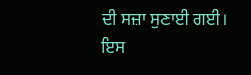ਦੀ ਸਜ਼ਾ ਸੁਣਾਈ ਗਈ।
ਇਸ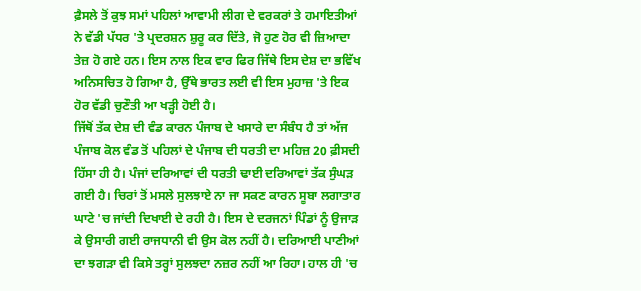ਫ਼ੈਸਲੇ ਤੋਂ ਕੁਝ ਸਮਾਂ ਪਹਿਲਾਂ ਆਵਾਮੀ ਲੀਗ ਦੇ ਵਰਕਰਾਂ ਤੇ ਹਮਾਇਤੀਆਂ ਨੇ ਵੱਡੀ ਪੱਧਰ 'ਤੇ ਪ੍ਰਦਰਸ਼ਨ ਸ਼ੁਰੂ ਕਰ ਦਿੱਤੇ, ਜੋ ਹੁਣ ਹੋਰ ਵੀ ਜ਼ਿਆਦਾ ਤੇਜ਼ ਹੋ ਗਏ ਹਨ। ਇਸ ਨਾਲ ਇਕ ਵਾਰ ਫਿਰ ਜਿੱਥੇ ਇਸ ਦੇਸ਼ ਦਾ ਭਵਿੱਖ ਅਨਿਸਚਿਤ ਹੋ ਗਿਆ ਹੈ, ਉੱਥੇ ਭਾਰਤ ਲਈ ਵੀ ਇਸ ਮੁਹਾਜ਼ 'ਤੇ ਇਕ ਹੋਰ ਵੱਡੀ ਚੁਣੌਤੀ ਆ ਖੜ੍ਹੀ ਹੋਈ ਹੈ।
ਜਿੱਥੋਂ ਤੱਕ ਦੇਸ਼ ਦੀ ਵੰਡ ਕਾਰਨ ਪੰਜਾਬ ਦੇ ਖਸਾਰੇ ਦਾ ਸੰਬੰਧ ਹੈ ਤਾਂ ਅੱਜ ਪੰਜਾਬ ਕੋਲ ਵੰਡ ਤੋਂ ਪਹਿਲਾਂ ਦੇ ਪੰਜਾਬ ਦੀ ਧਰਤੀ ਦਾ ਮਹਿਜ਼ 20 ਫ਼ੀਸਦੀ ਹਿੱਸਾ ਹੀ ਹੈ। ਪੰਜਾਂ ਦਰਿਆਵਾਂ ਦੀ ਧਰਤੀ ਢਾਈ ਦਰਿਆਵਾਂ ਤੱਕ ਸੁੰਘੜ ਗਈ ਹੈ। ਚਿਰਾਂ ਤੋਂ ਮਸਲੇ ਸੁਲਝਾਏ ਨਾ ਜਾ ਸਕਣ ਕਾਰਨ ਸੂਬਾ ਲਗਾਤਾਰ ਘਾਟੇ 'ਚ ਜਾਂਦੀ ਦਿਖਾਈ ਦੇ ਰਹੀ ਹੈ। ਇਸ ਦੇ ਦਰਜਨਾਂ ਪਿੰਡਾਂ ਨੂੰ ਉਜਾੜ ਕੇ ਉਸਾਰੀ ਗਈ ਰਾਜਧਾਨੀ ਵੀ ਉਸ ਕੋਲ ਨਹੀਂ ਹੈ। ਦਰਿਆਈ ਪਾਣੀਆਂ ਦਾ ਝਗੜਾ ਵੀ ਕਿਸੇ ਤਰ੍ਹਾਂ ਸੁਲਝਦਾ ਨਜ਼ਰ ਨਹੀਂ ਆ ਰਿਹਾ। ਹਾਲ ਹੀ 'ਚ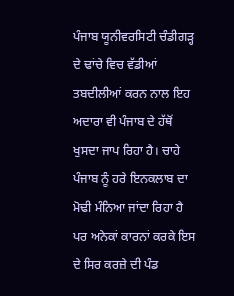ਪੰਜਾਬ ਯੂਨੀਵਰਸਿਟੀ ਚੰਡੀਗੜ੍ਹ ਦੇ ਢਾਂਚੇ ਵਿਚ ਵੱਡੀਆਂ ਤਬਦੀਲੀਆਂ ਕਰਨ ਨਾਲ ਇਹ ਅਦਾਰਾ ਵੀ ਪੰਜਾਬ ਦੇ ਹੱਥੋਂ ਖੁਸਦਾ ਜਾਪ ਰਿਹਾ ਹੈ। ਚਾਹੇ ਪੰਜਾਬ ਨੂੰ ਹਰੇ ਇਨਕਲਾਬ ਦਾ ਮੋਢੀ ਮੰਨਿਆ ਜਾਂਦਾ ਰਿਹਾ ਹੈ ਪਰ ਅਨੇਕਾਂ ਕਾਰਨਾਂ ਕਰਕੇ ਇਸ ਦੇ ਸਿਰ ਕਰਜ਼ੇ ਦੀ ਪੰਡ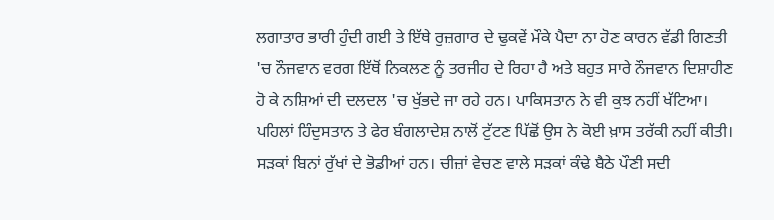ਲਗਾਤਾਰ ਭਾਰੀ ਹੁੰਦੀ ਗਈ ਤੇ ਇੱਥੇ ਰੁਜ਼ਗਾਰ ਦੇ ਢੁਕਵੇਂ ਮੌਕੇ ਪੈਦਾ ਨਾ ਹੋਣ ਕਾਰਨ ਵੱਡੀ ਗਿਣਤੀ 'ਚ ਨੌਜਵਾਨ ਵਰਗ ਇੱਥੋਂ ਨਿਕਲਣ ਨੂੰ ਤਰਜੀਹ ਦੇ ਰਿਹਾ ਹੈ ਅਤੇ ਬਹੁਤ ਸਾਰੇ ਨੌਜਵਾਨ ਦਿਸ਼ਾਹੀਣ ਹੋ ਕੇ ਨਸ਼ਿਆਂ ਦੀ ਦਲਦਲ 'ਚ ਖੁੱਭਦੇ ਜਾ ਰਹੇ ਹਨ। ਪਾਕਿਸਤਾਨ ਨੇ ਵੀ ਕੁਝ ਨਹੀਂ ਖੱਟਿਆ। ਪਹਿਲਾਂ ਹਿੰਦੁਸਤਾਨ ਤੇ ਫੇਰ ਬੰਗਲਾਦੇਸ਼ ਨਾਲੋਂ ਟੁੱਟਣ ਪਿੱਛੋਂ ਉਸ ਨੇ ਕੋਈ ਖ਼ਾਸ ਤਰੱਕੀ ਨਹੀਂ ਕੀਤੀ। ਸੜਕਾਂ ਬਿਨਾਂ ਰੁੱਖਾਂ ਦੇ ਭੋਡੀਆਂ ਹਨ। ਚੀਜ਼ਾਂ ਵੇਚਣ ਵਾਲੇ ਸੜਕਾਂ ਕੰਢੇ ਬੈਠੇ ਪੌਣੀ ਸਦੀ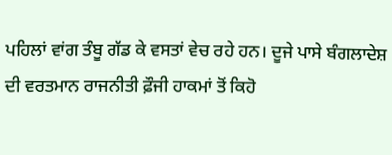ਪਹਿਲਾਂ ਵਾਂਗ ਤੰਬੂ ਗੱਡ ਕੇ ਵਸਤਾਂ ਵੇਚ ਰਹੇ ਹਨ। ਦੂਜੇ ਪਾਸੇ ਬੰਗਲਾਦੇਸ਼ ਦੀ ਵਰਤਮਾਨ ਰਾਜਨੀਤੀ ਫ਼ੌਜੀ ਹਾਕਮਾਂ ਤੋਂ ਕਿਹੋ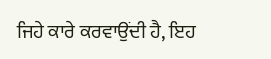ਜਿਹੇ ਕਾਰੇ ਕਰਵਾਉਂਦੀ ਹੈ, ਇਹ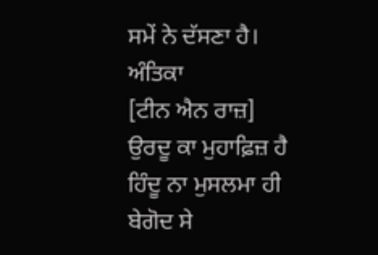ਸਮੇਂ ਨੇ ਦੱਸਣਾ ਹੈ।
ਅੰਤਿਕਾ
[ਟੀਨ ਐਨ ਰਾਜ਼]
ਉਰਦੂ ਕਾ ਮੁਹਾਫ਼ਿਜ਼ ਹੈ ਹਿੰਦੂ ਨਾ ਮੁਸਲਮਾ ਹੀ
ਬੇਗੋਦ ਸੇ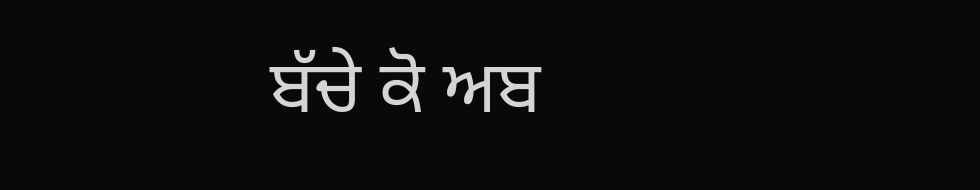ਬੱਚੇ ਕੋ ਅਬ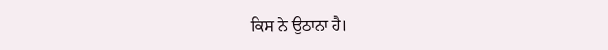ਕਿਸ ਨੇ ਉਠਾਨਾ ਹੈ।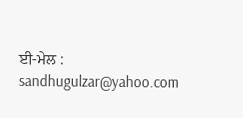ਈ-ਮੇਲ : sandhugulzar@yahoo.com